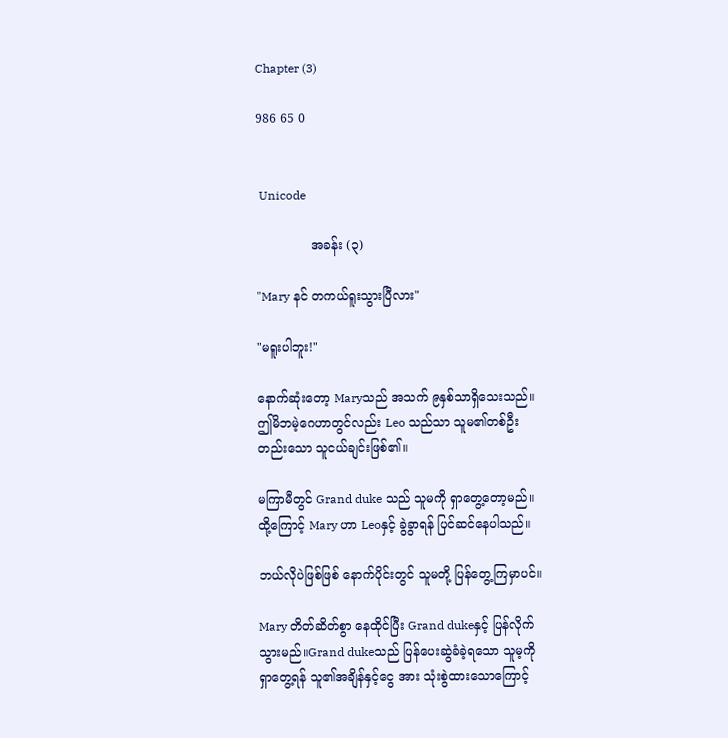Chapter (3)

986 65 0


 Unicode

              အခန်း (၃)

"Mary နင် တကယ်ရူးသွားပြီလား"

"မရူးပါဘူး!"

နောက်ဆုံးတော့ Maryသည် အသက် ၉နှစ်သာရှိသေးသည်။ဤမိဘမဲ့ဂေဟာတွင်လည်း Leo သည်သာ သူမ၏တစ်ဦးတည်းသော သူငယ်ချင်းဖြစ်၏။

မကြာမီတွင် Grand duke သည် သူမကို ရှာတွေ့တော့မည်။ထို့ကြောင့် Mary ဟာ Leoနှင့် ခွဲခွာရန် ပြင်ဆင်နေပါသည်။

ဘယ်လိုပဲဖြစ်ဖြစ် နောက်ပိုင်းတွင် သူမတို့ ပြန်တွေ့ကြမှာပင်။

Mary တိတ်ဆိတ်စွာ နေထိုင်ပြီး Grand dukeနှင့် ပြန်လိုက်သွားမည်။Grand dukeသည် ပြန်ပေးဆွဲခံခဲ့ရသော သူမ့ကို ရှာတွေ့ရန် သူ၏အချိန်နှင့်ငွေ အား သုံးစွဲထားသောကြောင့်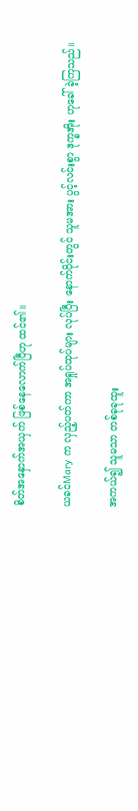စိတ်အနှောက်အယှက် ဖြစ်နေလောက်ပြီဟု ထင်၏။

ယခင်Mary က လှည့်ပတ်ကာ အရှုပ်ထုပ်များ လုပ်ပြီး နောက်ပိုင်းတွင် သူမအား ပွင့်လင်းစွာ ဒုက္ခအိုး ဟုခေါ်ခဲ့ကြသည်။

အကယ်၍ သူမသာ တစ်ခုခုထူး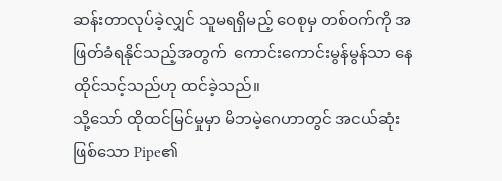ဆန်းတာလုပ်ခဲ့လျှင် သူမရရှိမည့် ဝေစုမှ တစ်ဝက်ကို အဖြတ်ခံရနိုင်သည့်အတွက်  ကောင်းကောင်းမွန်မွန်သာ နေထိုင်သင့်သည်ဟု ထင်ခဲ့သည်။
သို့သော် ထိုထင်မြင်မှုမှာ မိဘမဲ့ဂေဟာတွင် အငယ်ဆုံးဖြစ်သော Pipe၏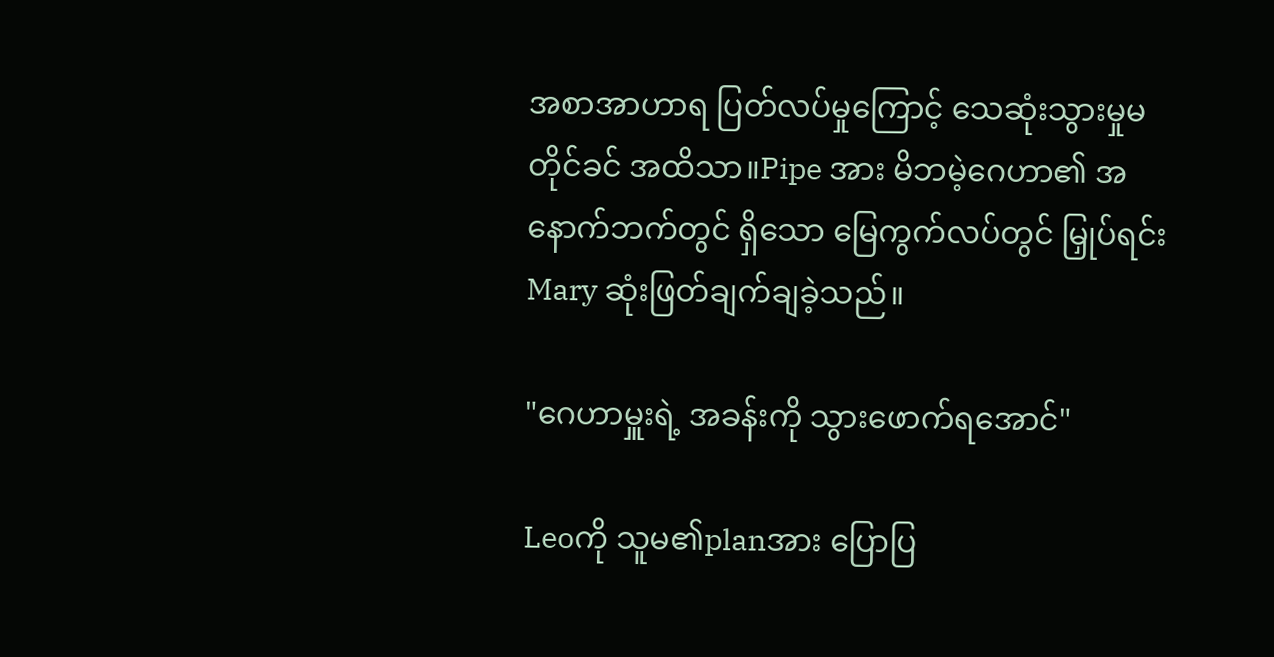အစာအာဟာရ ပြတ်လပ်မှုကြောင့် သေဆုံးသွားမှုမတိုင်ခင် အထိသာ။Pipe အား မိဘမဲ့ဂေဟာ၏ အနောက်ဘက်တွင် ရှိသော မြေကွက်လပ်တွင် မြှုပ်ရင်း Mary ဆုံးဖြတ်ချက်ချခဲ့သည်။

"ဂေဟာမှူးရဲ့ အခန်းကို သွားဖောက်ရအောင်"

Leoကို သူမ၏planအား ပြောပြ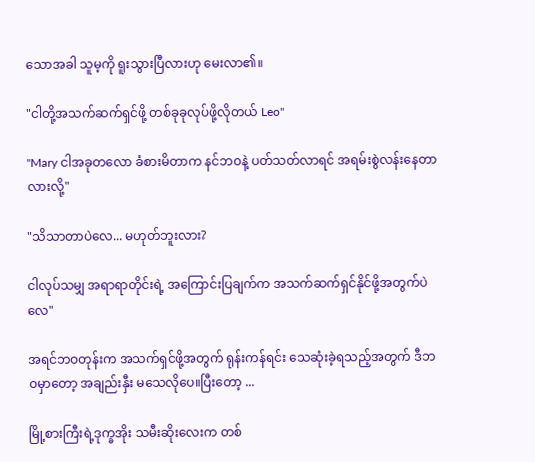သောအခါ သူမ့ကို ရူးသွားပြီလားဟု မေးလာ၏။

"ငါတို့အသက်ဆက်ရှင်ဖို့ တစ်ခုခုလုပ်ဖို့လိုတယ် Leo"

"Mary ငါအခုတလော ခံစားမိတာက နင်ဘဝနဲ့ ပတ်သတ်လာရင် အရမ်းစွဲလန်းနေတာလားလို့"

"သိသာတာပဲလေ... မဟုတ်ဘူးလား?

ငါလုပ်သမျှ အရာရာတိုင်းရဲ့ အကြောင်းပြချက်က အသက်ဆက်ရှင်နိုင်ဖို့အတွက်ပဲလေ"

အရင်ဘဝတုန်းက အသက်ရှင်ဖို့အတွက် ရုန်းကန်ရင်း သေဆုံးခဲ့ရသည့်အတွက် ဒီဘဝမှာတော့ အချည်းနှီး မသေလိုပေ။ပြီးတော့ ...

မြို့စားကြီးရဲ့ဒုက္ခအိုး သမီးဆိုးလေးက တစ်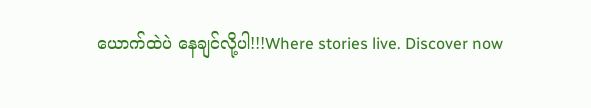ယောက်ထဲပဲ နေချင်လို့ပါ!!!Where stories live. Discover now